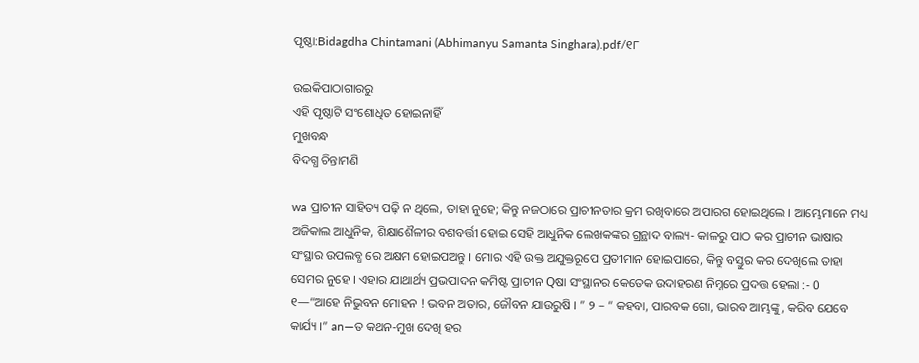ପୃଷ୍ଠା:Bidagdha Chintamani (Abhimanyu Samanta Singhara).pdf/୧୮

ଉଇକିପାଠାଗାର‌ରୁ
ଏହି ପୃଷ୍ଠାଟି ସଂଶୋଧିତ ହୋଇନାହିଁ
ମୁଖବନ୍ଧ
ବିଦଗ୍ଧ ଚିନ୍ତାମଣି

wa ପ୍ରାଚୀନ ସାହିତ୍ୟ ପଢ଼ି ନ ଥିଲେ, ତାହା ନୁହେ; କିନ୍ତୁ ନଜଠାରେ ପ୍ରାଚୀନତାର କ୍ରମ ରଖିବାରେ ଅପାରଗ ହୋଇଥିଲେ । ଆମ୍ଭେମାନେ ମଧ୍ୟ ଅଜିକାଲ ଆଧୁନିକ, ଶିକ୍ଷାଶୈଳୀର ବଶବର୍ତ୍ତୀ ହୋଇ ସେହି ଆଧୁନିକ ଲେଖକଙ୍କର ଗ୍ରନ୍ଥାଦ ବାଲ୍ୟ- କାଳରୁ ପାଠ କର ପ୍ରାଚୀନ ଭାଷାର ସଂସ୍ଥାର ଉପଲବ୍ଧ ରେ ଅକ୍ଷମ ହୋଇପ‍ଅନ୍ତୁ । ମୋର ଏହି ଉକ୍ତ ଅଯୁକ୍ତରୂପେ ପ୍ରତୀମାନ ହୋଇପାରେ, କିନ୍ତୁ ବସ୍ତୁର କର ଦେଖିଲେ ତାହା ସେମର ନୁହେ । ଏହାର ଯାଥାର୍ଥ୍ୟ ପ୍ରଭପାଦନ କମିଷ୍ଟ ପ୍ରାଚୀନ Qଷା ସଂସ୍ଥାନର କେତେକ ଉଦାହରଣ ନିମ୍ନରେ ପ୍ରଦତ୍ତ ହେଲା :- 0 ୧—“ଆହେ ନିଭୁବନ ମୋହନ ! ଭବନ ଅତାର, ଜୌବନ ଯାଉରୁଷି । ” ୨ – “ କହବା, ପାରବକ ଗୋ, ଭାରବ ଆମ୍ଭଙ୍କୁ, କରିବ ଯେବେ କାର୍ଯ୍ୟ ।” an—ତ କଥନ-ମୁଖ ଦେଖି ହର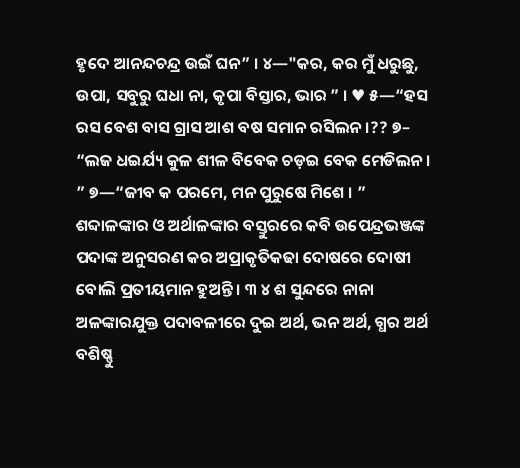ହୃଦେ ଆନନ୍ଦଚନ୍ଦ୍ର ଉଇଁ ଘନ” । ୪—"କର, କର ମୁଁ ଧରୁଛୁ, ଉପା, ସବୁରୁ ଘଧା ନା, କୃପା ବିସ୍ତାର, ଭାର ” । ♥ ୫—“ହସ ରସ ବେଶ ବାସ ଗ୍ରାସ ଆଶ ବଷ ସମାନ ରସିଲନ ।?? ୭– “ଲଜ ଧଇର୍ଯ୍ୟ କୁଳ ଶୀଳ ବିବେକ ଚଡ଼ଇ ବେକ ମେଡିଲନ । ” ୭—“ଜୀବ କ ପରମେ, ମନ ପୁରୁଷେ ମିଶେ । ” ଶବ୍ଦାଳଙ୍କାର ଓ ଅର୍ଥାଳଙ୍କାର ବସ୍ତୁରରେ କବି ଉପେନ୍ଦ୍ରଭଞ୍ଜଙ୍କ ପଦାଙ୍କ ଅନୁସରଣ କର ଅପ୍ରାକୃତିକଢା ଦୋଷରେ ଦୋଷୀ ବୋଲି ପ୍ରତୀୟମାନ ହୁଅନ୍ତି । ୩ ୪ ଶ ସୁନ୍ଦରେ ନାନା ଅଳଙ୍କାରଯୁକ୍ତ ପଦାବଳୀରେ ଦୁଇ ଅର୍ଥ, ଭନ ଅର୍ଥ, ଗ୍ଧର ଅର୍ଥ ବଶିଷ୍ଣୁ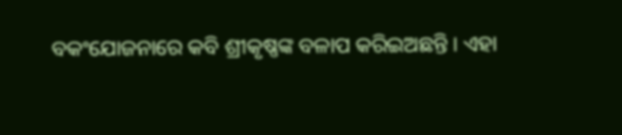ବକଂଯୋଜନାରେ କବି ଶ୍ରୀକୃଷ୍ଣଙ୍କ ବଳାପ କରିଇଅଛନ୍ତି । ଏହା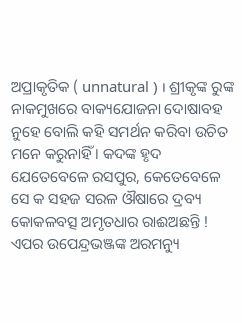ଅପ୍ରାକୃତିକ ( unnatural ) । ଶ୍ରୀକୃଙ୍କ ରୁଙ୍କ ନାକମୁଖରେ ବାକ୍ୟଯୋଜନା ଦୋଷାବହ ନୁହେ ବୋଲି କହି ସମର୍ଥନ କରିବା ଉଚିତ ମନେ କରୁନାହିଁ । କଦଙ୍କ ହୃଦ ଯେତେବେଳେ ରସପୁର, କେତେବେଳେ ସେ କ ସହଜ ସରଳ ଔଷାରେ ଦ୍ରବ୍ୟ କୋକଳବତ୍ସ ଅମୃତଧାର ରାଈଅଛନ୍ତି ! ଏପର ଉପେନ୍ଦ୍ରଭଞ୍ଜଙ୍କ ଅରମନ୍ୟୁ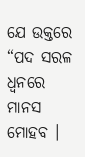ଯେ ଉକ୍ତରେ “ପଦ ସରଳ ଧ୍ଵନରେ ମାନସ ମୋହବ ।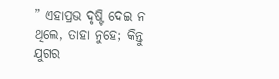” ଏହାପ୍ରଭ ଦୃଷ୍ଟି ଦେଇ ନ ଥିଲେ, ତାହା ନୁହେ; କିନ୍ତୁ ଯୁଗର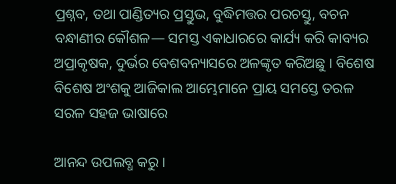ପ୍ରଶ୍ନବ, ତଥା ପାଣ୍ଡିତ୍ୟର ପ୍ରସ୍ତୁଭ, ବୁଦ୍ଧିମତ୍ତର ପରଚସ୍ତୁ, ବଚନ ବନ୍ଧାଣୀର କୌଶଳ— ସମସ୍ତ ଏକାଧାରରେ କାର୍ଯ୍ୟ କରି କାବ୍ୟର ଅପ୍ରାକୃଷକ, ଦୁର୍ଭର ବେଶବନ୍ୟାସରେ ଅଳଙ୍କୃତ କରିଅଛୁ । ବିଶେଷ ବିଶେଷ ଅଂଶକୁ ଆଜିକାଲ ଆମ୍ଭେମାନେ ପ୍ରାୟ ସମସ୍ତେ ତରଳ ସରଳ ସହଜ ଭାଷାରେ

ଆନନ୍ଦ ଉପଲବ୍ଧ କରୁ ।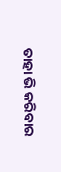ତାହା ଭି କରିବାର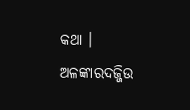କଥା । ଅଳଙ୍କାରଦଜ୍ଜିଉ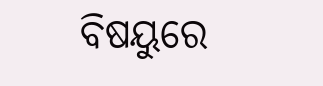ବିଷୟୁରେ